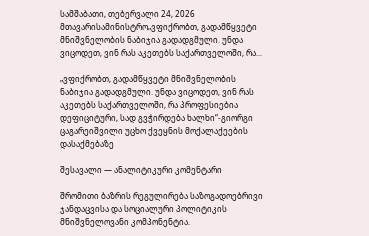სამშაბათი, თებერვალი 24, 2026
მთავარისამინისტრო„ვფიქრობთ, გადამწყვეტი მნიშვნელობის ნაბიჯია გადადგმული. უნდა ვიცოდეთ, ვინ რას აკეთებს საქართველოში, რა...

„ვფიქრობთ, გადამწყვეტი მნიშვნელობის ნაბიჯია გადადგმული. უნდა ვიცოდეთ, ვინ რას აკეთებს საქართველოში, რა პროფესიებია დეფიციტური, სად გვჭირდება ხალხი“-გიორგი ცაგარეიშვილი უცხო ქვეყნის მოქალაქეების დასაქმებაზე

შესავალი — ანალიტიკური კომენტარი

შრომითი ბაზრის რეგულირება საზოგადოებრივი ჯანდაცვისა და სოციალური პოლიტიკის მნიშვნელოვანი კომპონენტია.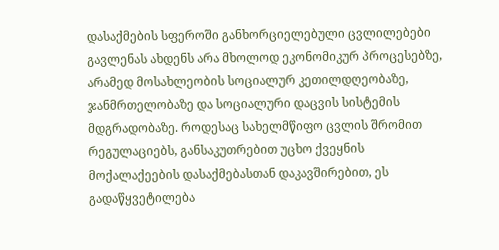დასაქმების სფეროში განხორციელებული ცვლილებები გავლენას ახდენს არა მხოლოდ ეკონომიკურ პროცესებზე, არამედ მოსახლეობის სოციალურ კეთილდღეობაზე, ჯანმრთელობაზე და სოციალური დაცვის სისტემის მდგრადობაზე. როდესაც სახელმწიფო ცვლის შრომით რეგულაციებს, განსაკუთრებით უცხო ქვეყნის მოქალაქეების დასაქმებასთან დაკავშირებით, ეს გადაწყვეტილება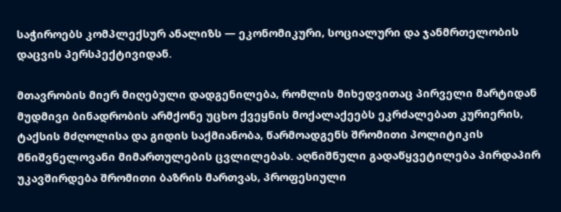საჭიროებს კომპლექსურ ანალიზს — ეკონომიკური, სოციალური და ჯანმრთელობის დაცვის პერსპექტივიდან.

მთავრობის მიერ მიღებული დადგენილება, რომლის მიხედვითაც პირველი მარტიდან მუდმივი ბინადრობის არმქონე უცხო ქვეყნის მოქალაქეებს ეკრძალებათ კურიერის, ტაქსის მძღოლისა და გიდის საქმიანობა, წარმოადგენს შრომითი პოლიტიკის მნიშვნელოვანი მიმართულების ცვლილებას. აღნიშნული გადაწყვეტილება პირდაპირ უკავშირდება შრომითი ბაზრის მართვას, პროფესიული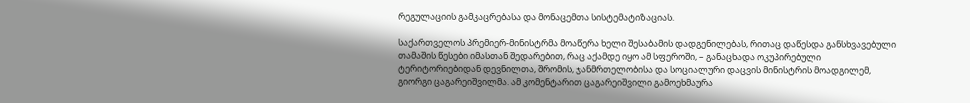რეგულაციის გამკაცრებასა და მონაცემთა სისტემატიზაციას.

საქართველოს პრემიერ-მინისტრმა მოაწერა ხელი შესაბამის დადგენილებას, რითაც დაწესდა განსხვავებული თამაშის წესები იმასთან შედარებით, რაც აქამდე იყო ამ სფეროში, – განაცხადა ოკუპირებული ტერიტორიებიდან დევნილთა, შრომის, ჯანმრთელობისა და სოციალური დაცვის მინისტრის მოადგილემ, გიორგი ცაგარეიშვილმა. ამ კომენტარით ცაგარეიშვილი გამოეხმაურა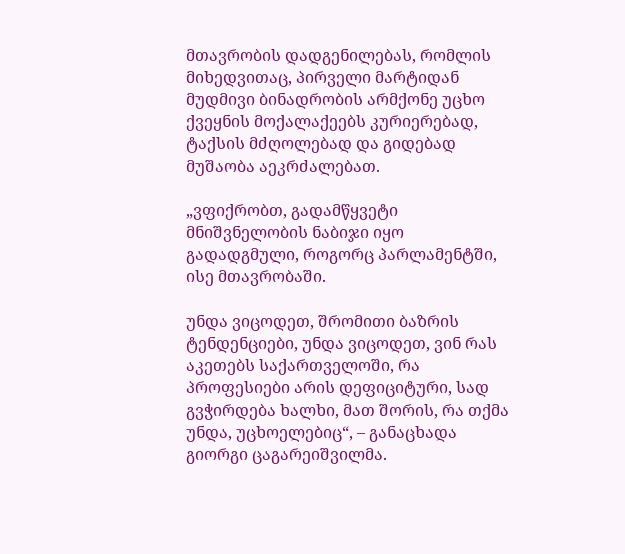მთავრობის დადგენილებას, რომლის მიხედვითაც, პირველი მარტიდან მუდმივი ბინადრობის არმქონე უცხო ქვეყნის მოქალაქეებს კურიერებად, ტაქსის მძღოლებად და გიდებად მუშაობა აეკრძალებათ.

„ვფიქრობთ, გადამწყვეტი მნიშვნელობის ნაბიჯი იყო გადადგმული, როგორც პარლამენტში, ისე მთავრობაში.

უნდა ვიცოდეთ, შრომითი ბაზრის ტენდენციები, უნდა ვიცოდეთ, ვინ რას აკეთებს საქართველოში, რა პროფესიები არის დეფიციტური, სად გვჭირდება ხალხი, მათ შორის, რა თქმა უნდა, უცხოელებიც“, – განაცხადა გიორგი ცაგარეიშვილმა.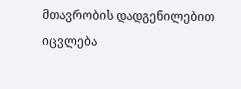მთავრობის დადგენილებით იცვლება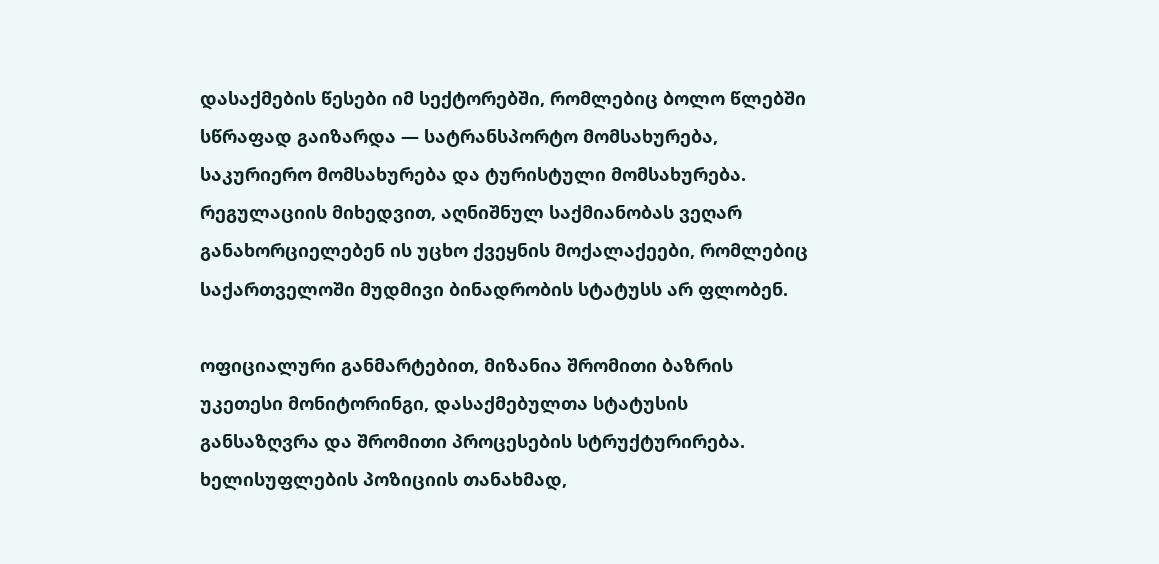დასაქმების წესები იმ სექტორებში, რომლებიც ბოლო წლებში სწრაფად გაიზარდა — სატრანსპორტო მომსახურება, საკურიერო მომსახურება და ტურისტული მომსახურება. რეგულაციის მიხედვით, აღნიშნულ საქმიანობას ვეღარ განახორციელებენ ის უცხო ქვეყნის მოქალაქეები, რომლებიც საქართველოში მუდმივი ბინადრობის სტატუსს არ ფლობენ.

ოფიციალური განმარტებით, მიზანია შრომითი ბაზრის უკეთესი მონიტორინგი, დასაქმებულთა სტატუსის განსაზღვრა და შრომითი პროცესების სტრუქტურირება. ხელისუფლების პოზიციის თანახმად,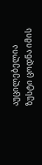აუცილებელია ზუსტი ცოდნა იმის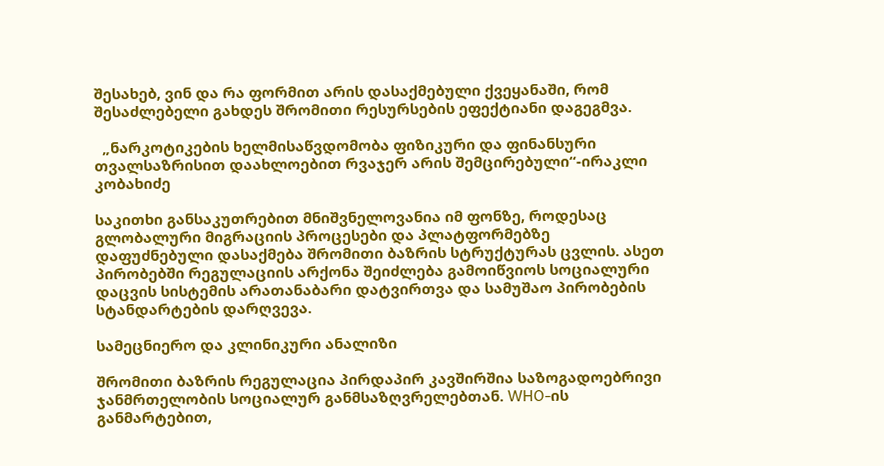შესახებ, ვინ და რა ფორმით არის დასაქმებული ქვეყანაში, რომ შესაძლებელი გახდეს შრომითი რესურსების ეფექტიანი დაგეგმვა.

  „ნარკოტიკების ხელმისაწვდომობა ფიზიკური და ფინანსური თვალსაზრისით დაახლოებით რვაჯერ არის შემცირებული“-ირაკლი კობახიძე

საკითხი განსაკუთრებით მნიშვნელოვანია იმ ფონზე, როდესაც გლობალური მიგრაციის პროცესები და პლატფორმებზე დაფუძნებული დასაქმება შრომითი ბაზრის სტრუქტურას ცვლის. ასეთ პირობებში რეგულაციის არქონა შეიძლება გამოიწვიოს სოციალური დაცვის სისტემის არათანაბარი დატვირთვა და სამუშაო პირობების სტანდარტების დარღვევა.

სამეცნიერო და კლინიკური ანალიზი

შრომითი ბაზრის რეგულაცია პირდაპირ კავშირშია საზოგადოებრივი ჯანმრთელობის სოციალურ განმსაზღვრელებთან. WHO-ის განმარტებით,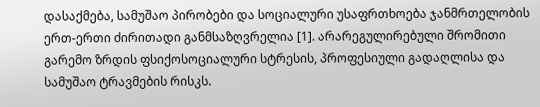დასაქმება, სამუშაო პირობები და სოციალური უსაფრთხოება ჯანმრთელობის ერთ-ერთი ძირითადი განმსაზღვრელია [1]. არარეგულირებული შრომითი გარემო ზრდის ფსიქოსოციალური სტრესის, პროფესიული გადაღლისა და სამუშაო ტრავმების რისკს.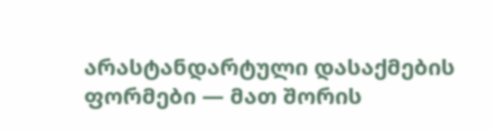არასტანდარტული დასაქმების ფორმები — მათ შორის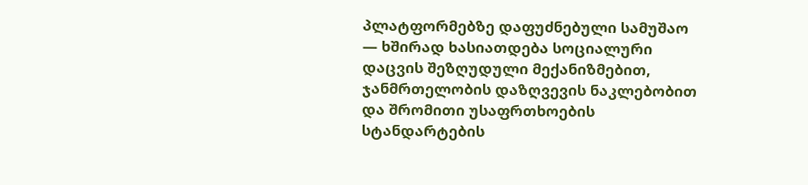პლატფორმებზე დაფუძნებული სამუშაო — ხშირად ხასიათდება სოციალური დაცვის შეზღუდული მექანიზმებით, ჯანმრთელობის დაზღვევის ნაკლებობით და შრომითი უსაფრთხოების სტანდარტების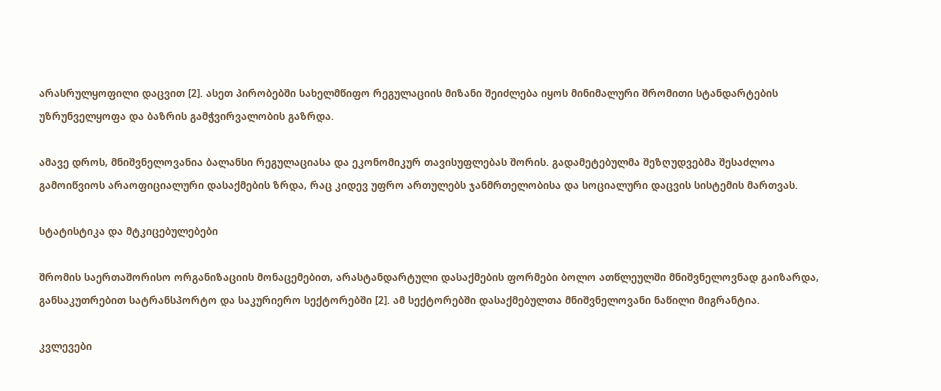არასრულყოფილი დაცვით [2]. ასეთ პირობებში სახელმწიფო რეგულაციის მიზანი შეიძლება იყოს მინიმალური შრომითი სტანდარტების უზრუნველყოფა და ბაზრის გამჭვირვალობის გაზრდა.

ამავე დროს, მნიშვნელოვანია ბალანსი რეგულაციასა და ეკონომიკურ თავისუფლებას შორის. გადამეტებულმა შეზღუდვებმა შესაძლოა გამოიწვიოს არაოფიციალური დასაქმების ზრდა, რაც კიდევ უფრო ართულებს ჯანმრთელობისა და სოციალური დაცვის სისტემის მართვას.

სტატისტიკა და მტკიცებულებები

შრომის საერთაშორისო ორგანიზაციის მონაცემებით, არასტანდარტული დასაქმების ფორმები ბოლო ათწლეულში მნიშვნელოვნად გაიზარდა, განსაკუთრებით სატრანსპორტო და საკურიერო სექტორებში [2]. ამ სექტორებში დასაქმებულთა მნიშვნელოვანი ნაწილი მიგრანტია.

კვლევები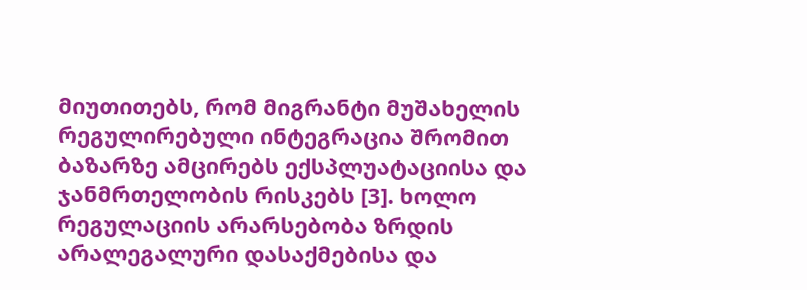მიუთითებს, რომ მიგრანტი მუშახელის რეგულირებული ინტეგრაცია შრომით ბაზარზე ამცირებს ექსპლუატაციისა და ჯანმრთელობის რისკებს [3]. ხოლო რეგულაციის არარსებობა ზრდის არალეგალური დასაქმებისა და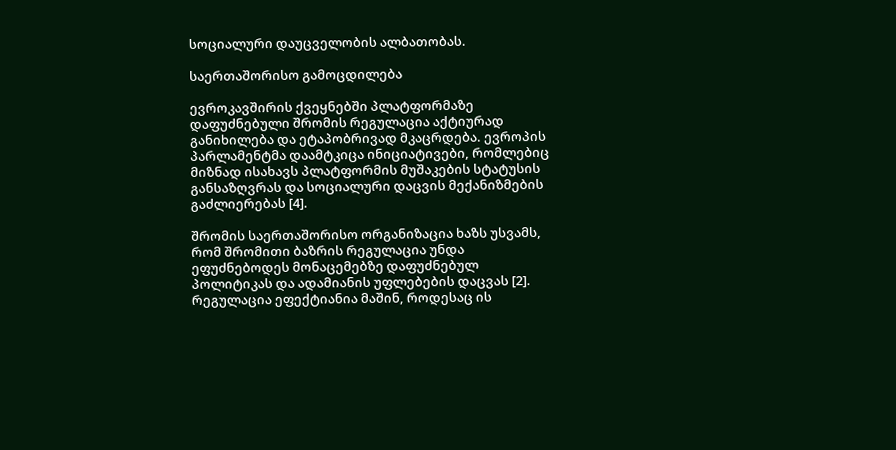სოციალური დაუცველობის ალბათობას.

საერთაშორისო გამოცდილება

ევროკავშირის ქვეყნებში პლატფორმაზე დაფუძნებული შრომის რეგულაცია აქტიურად განიხილება და ეტაპობრივად მკაცრდება. ევროპის პარლამენტმა დაამტკიცა ინიციატივები, რომლებიც მიზნად ისახავს პლატფორმის მუშაკების სტატუსის განსაზღვრას და სოციალური დაცვის მექანიზმების გაძლიერებას [4].

შრომის საერთაშორისო ორგანიზაცია ხაზს უსვამს, რომ შრომითი ბაზრის რეგულაცია უნდა ეფუძნებოდეს მონაცემებზე დაფუძნებულ პოლიტიკას და ადამიანის უფლებების დაცვას [2]. რეგულაცია ეფექტიანია მაშინ, როდესაც ის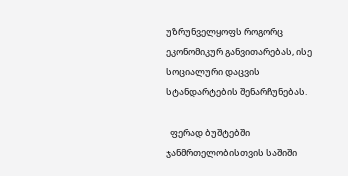უზრუნველყოფს როგორც ეკონომიკურ განვითარებას, ისე სოციალური დაცვის სტანდარტების შენარჩუნებას.

  ფერად ბუშტებში ჯანმრთელობისთვის საშიში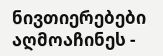ნივთიერებები აღმოაჩინეს -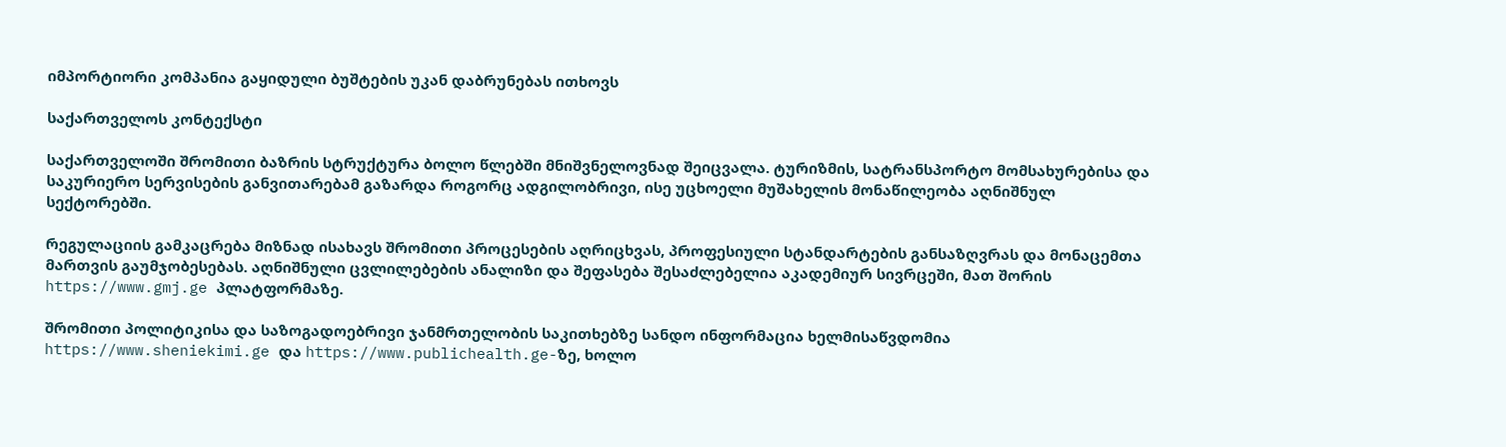იმპორტიორი კომპანია გაყიდული ბუშტების უკან დაბრუნებას ითხოვს

საქართველოს კონტექსტი

საქართველოში შრომითი ბაზრის სტრუქტურა ბოლო წლებში მნიშვნელოვნად შეიცვალა. ტურიზმის, სატრანსპორტო მომსახურებისა და საკურიერო სერვისების განვითარებამ გაზარდა როგორც ადგილობრივი, ისე უცხოელი მუშახელის მონაწილეობა აღნიშნულ სექტორებში.

რეგულაციის გამკაცრება მიზნად ისახავს შრომითი პროცესების აღრიცხვას, პროფესიული სტანდარტების განსაზღვრას და მონაცემთა მართვის გაუმჯობესებას. აღნიშნული ცვლილებების ანალიზი და შეფასება შესაძლებელია აკადემიურ სივრცეში, მათ შორის https://www.gmj.ge პლატფორმაზე.

შრომითი პოლიტიკისა და საზოგადოებრივი ჯანმრთელობის საკითხებზე სანდო ინფორმაცია ხელმისაწვდომია https://www.sheniekimi.ge და https://www.publichealth.ge-ზე, ხოლო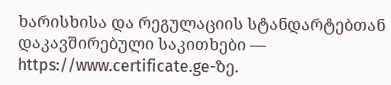ხარისხისა და რეგულაციის სტანდარტებთან დაკავშირებული საკითხები — https://www.certificate.ge-ზე.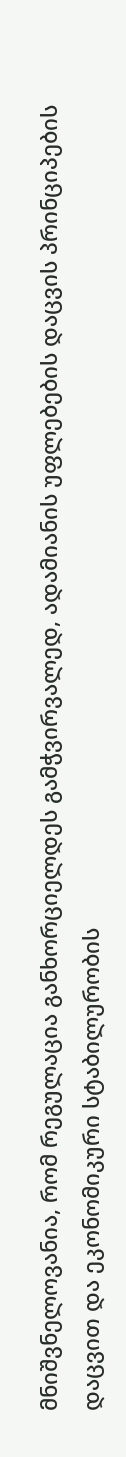მნიშვნელოვანია, რომ რეგულაცია განხორციელდეს გამჭვირვალედ, ადამიანის უფლებების დაცვის პრინციპების დაცვით და ეკონომიკური სტაბილურობის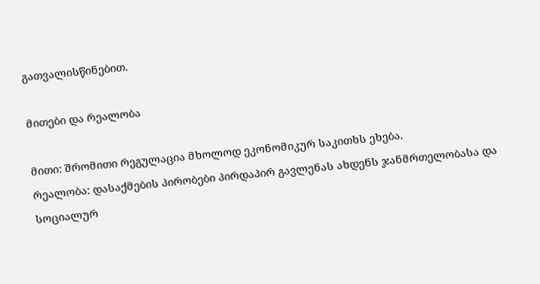გათვალისწინებით.

მითები და რეალობა

მითი: შრომითი რეგულაცია მხოლოდ ეკონომიკურ საკითხს ეხება.
რეალობა: დასაქმების პირობები პირდაპირ გავლენას ახდენს ჯანმრთელობასა და სოციალურ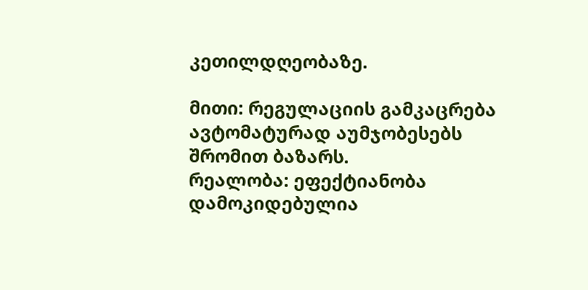კეთილდღეობაზე.

მითი: რეგულაციის გამკაცრება ავტომატურად აუმჯობესებს შრომით ბაზარს.
რეალობა: ეფექტიანობა დამოკიდებულია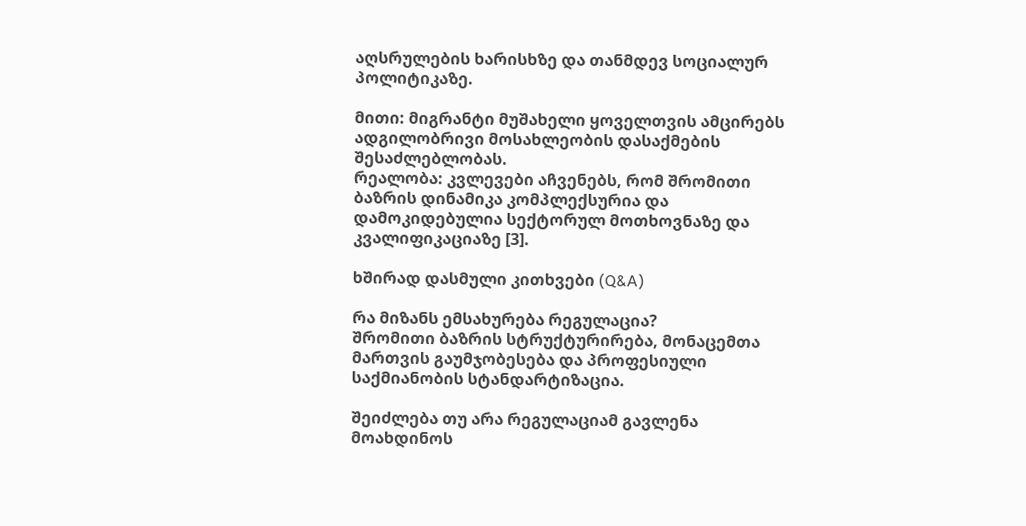აღსრულების ხარისხზე და თანმდევ სოციალურ პოლიტიკაზე.

მითი: მიგრანტი მუშახელი ყოველთვის ამცირებს ადგილობრივი მოსახლეობის დასაქმების შესაძლებლობას.
რეალობა: კვლევები აჩვენებს, რომ შრომითი ბაზრის დინამიკა კომპლექსურია და დამოკიდებულია სექტორულ მოთხოვნაზე და კვალიფიკაციაზე [3].

ხშირად დასმული კითხვები (Q&A)

რა მიზანს ემსახურება რეგულაცია?
შრომითი ბაზრის სტრუქტურირება, მონაცემთა მართვის გაუმჯობესება და პროფესიული საქმიანობის სტანდარტიზაცია.

შეიძლება თუ არა რეგულაციამ გავლენა მოახდინოს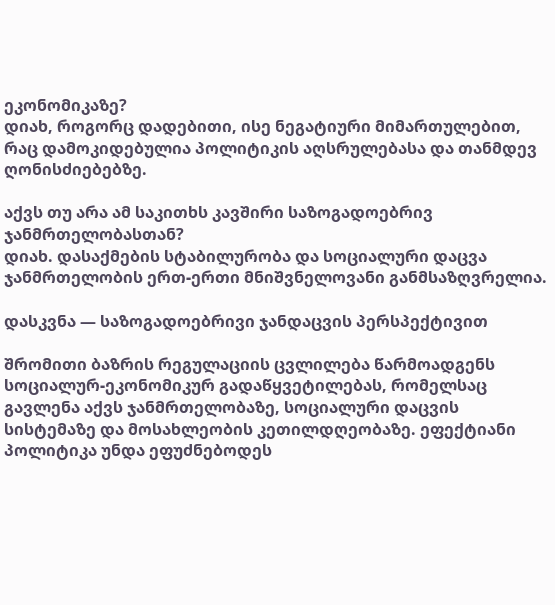ეკონომიკაზე?
დიახ, როგორც დადებითი, ისე ნეგატიური მიმართულებით, რაც დამოკიდებულია პოლიტიკის აღსრულებასა და თანმდევ ღონისძიებებზე.

აქვს თუ არა ამ საკითხს კავშირი საზოგადოებრივ ჯანმრთელობასთან?
დიახ. დასაქმების სტაბილურობა და სოციალური დაცვა ჯანმრთელობის ერთ-ერთი მნიშვნელოვანი განმსაზღვრელია.

დასკვნა — საზოგადოებრივი ჯანდაცვის პერსპექტივით

შრომითი ბაზრის რეგულაციის ცვლილება წარმოადგენს სოციალურ-ეკონომიკურ გადაწყვეტილებას, რომელსაც გავლენა აქვს ჯანმრთელობაზე, სოციალური დაცვის სისტემაზე და მოსახლეობის კეთილდღეობაზე. ეფექტიანი პოლიტიკა უნდა ეფუძნებოდეს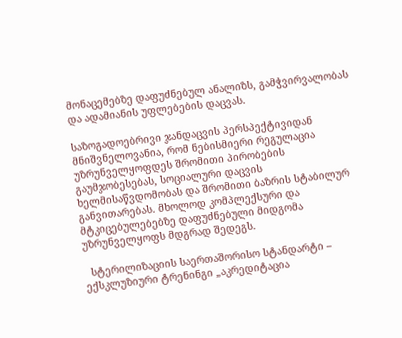მონაცემებზე დაფუძნებულ ანალიზს, გამჭვირვალობას და ადამიანის უფლებების დაცვას.

საზოგადოებრივი ჯანდაცვის პერსპექტივიდან მნიშვნელოვანია, რომ ნებისმიერი რეგულაცია უზრუნველყოფდეს შრომითი პირობების გაუმჯობესებას, სოციალური დაცვის ხელმისაწვდომობას და შრომითი ბაზრის სტაბილურ განვითარებას. მხოლოდ კომპლექსური და მტკიცებულებებზე დაფუძნებული მიდგომა უზრუნველყოფს მდგრად შედეგს.

  სტერილიზაციის საერთაშორისო სტანდარტი – ექსკლუზიური ტრენინგი „აკრედიტაცია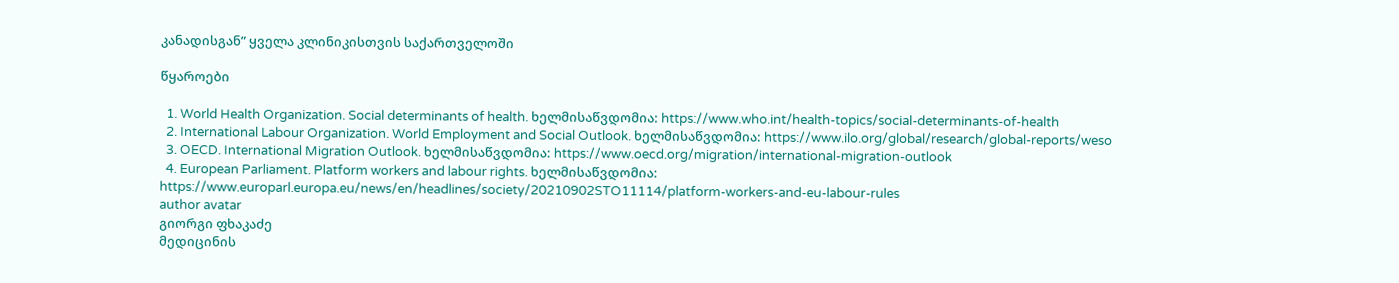კანადისგან” ყველა კლინიკისთვის საქართველოში

წყაროები

  1. World Health Organization. Social determinants of health. ხელმისაწვდომია: https://www.who.int/health-topics/social-determinants-of-health
  2. International Labour Organization. World Employment and Social Outlook. ხელმისაწვდომია: https://www.ilo.org/global/research/global-reports/weso
  3. OECD. International Migration Outlook. ხელმისაწვდომია: https://www.oecd.org/migration/international-migration-outlook
  4. European Parliament. Platform workers and labour rights. ხელმისაწვდომია: https://www.europarl.europa.eu/news/en/headlines/society/20210902STO11114/platform-workers-and-eu-labour-rules
author avatar
გიორგი ფხაკაძე
მედიცინის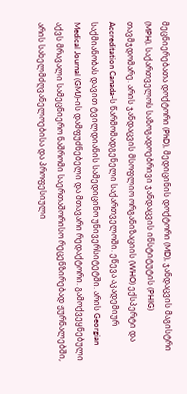მეცნიერებათა დოქტორი (PhD), მედიცინის დოქტორი (MD), ჯანდაცვის მაგისტრი (MPH). საქართველოს საზოგადოებრივი ჯანდაცვის ინსტიტუტის (PHIG) თავმჯდომარე. არის ჯანდაცვის მსოფლიო ორგანიზაციის (WHO) ექსპერტი და Accreditation Canada-ს წარმომადგენელი საქართველოში. ეწევა აკადემიურ საქმიანობას დავით ტვილდიანის სამედიცინო უნივერსიტეტში. არის Georgian Medical Journal (GMJ)-ის დამფუძნებელი და მთავარი რედაქტორი. გამოქვეყნებული აქვს მრავალი სამეცნიერო ნაშრომი საერთაშორისო რეცენზირებად ჟურნალებში, არის სახელმძღვანელოებისა და პროფესიული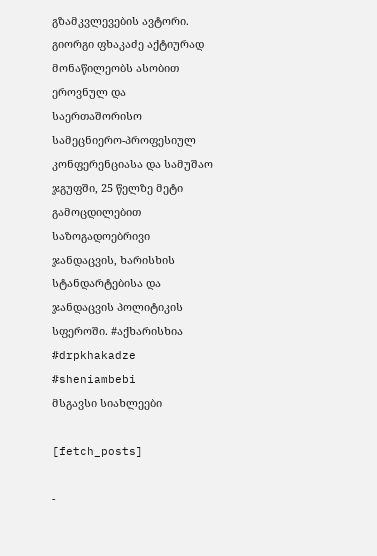გზამკვლევების ავტორი. გიორგი ფხაკაძე აქტიურად მონაწილეობს ასობით ეროვნულ და საერთაშორისო სამეცნიერო-პროფესიულ კონფერენციასა და სამუშაო ჯგუფში, 25 წელზე მეტი გამოცდილებით საზოგადოებრივი ჯანდაცვის, ხარისხის სტანდარტებისა და ჯანდაცვის პოლიტიკის სფეროში. #აქხარისხია #drpkhakadze #sheniambebi
მსგავსი სიახლეები

[fetch_posts]

-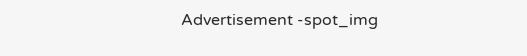Advertisement -spot_img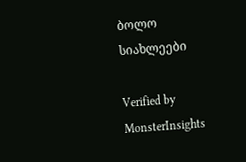ბოლო სიახლეები

Verified by MonsterInsights